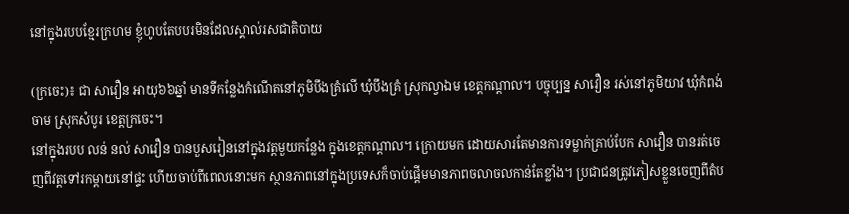នៅក្នុងរបបខ្មែរក្រហម ខ្ញុំហូបតែបបរមិនដែលស្គាល់រសជាតិបាយ

(ក្រចេះ)៖ ជា សាវឿន អាយុ៦៦ឆ្នាំ មានទីកន្លែងកំណើតនៅភូមិបឹងគ្រំលើ ឃុំបឹងគ្រំ ស្រុកល្វាឯម ខេត្តកណ្ដាល។ បច្ចុប្បន្ន សាវឿន រស់នៅភូមិយាវ ឃុំកំពង់ចាម ស្រុកសំបូរ ខេត្តក្រចេះ។
នៅក្នុងរបប លន់ នល់ សាវឿន បានបួសរៀននៅក្នុងវត្តមួយកន្លែង ក្នុងខេត្តកណ្ដាល។ ក្រោយមក ដោយសារតែមានការទម្លាក់គ្រាប់បែក សាវឿន បានរត់ចេញពីវត្តទៅរកម្ដាយនៅផ្ទះ ហើយចាប់ពីពេលនោះមក ស្ថានភាពនៅក្នុងប្រទេសក៏ចាប់ផ្ដើមមានភាពចលាចលកាន់តែខ្លាំង។ ប្រជាជនត្រូវភៀសខ្លួនចេញពីតំប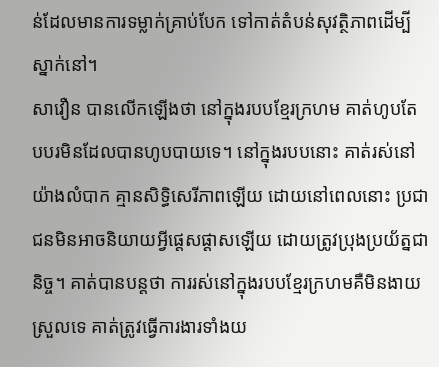ន់ដែលមានការទម្លាក់គ្រាប់បែក ទៅកាត់តំបន់សុវត្ថិភាពដើម្បីស្នាក់នៅ។
សាវឿន បានលើកឡើងថា នៅក្នុងរបបខ្មែរក្រហម គាត់ហូបតែបបរមិនដែលបានហូបបាយទេ។ នៅក្នុងរបបនោះ គាត់រស់នៅយ៉ាងលំបាក គ្មានសិទ្ធិសេរីភាពឡើយ ដោយនៅពេលនោះ ប្រជាជនមិនអាចនិយាយអ្វីផ្ដេសផ្ដាសឡើយ ដោយត្រូវប្រុងប្រយ័ត្នជានិច្ច។ គាត់បានបន្តថា ការរស់នៅក្នុងរបបខ្មែរក្រហមគឺមិនងាយស្រួលទេ គាត់ត្រូវធ្វើការងារទាំងយ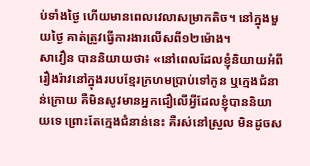ប់ទាំងថ្ងៃ ហើយមានពេលវេលាសម្រាកតិច។ នៅក្នុងមួយថ្ងៃ គាត់ត្រូវធ្វើការងារលើសពី១២ម៉ោង។
សាវឿន បាននិយាយថា៖ «នៅពេលដែលខ្ញុំនិយាយអំពីរឿងរ៉ាវនៅក្នុងរបបខ្មែរក្រហមប្រាប់ទៅកូន ឬក្មេងជំនាន់ក្រោយ គឺមិនសូវមានអ្នកជឿលើអ្វីដែលខ្ញុំបាននិយាយទេ ព្រោះតែក្មេងជំនាន់នេះ គឺរស់នៅស្រួល មិនដូចស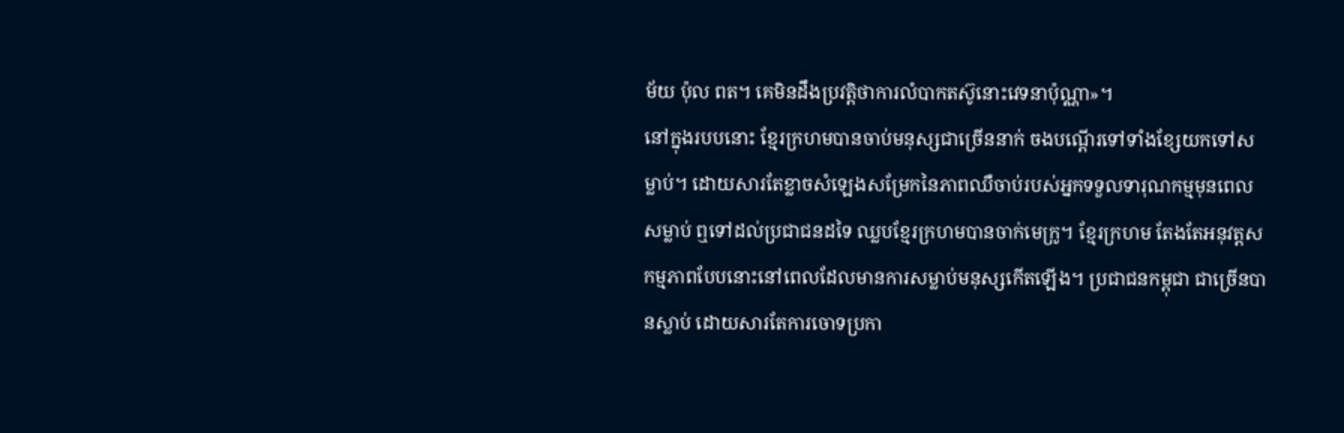ម័យ ប៉ុល ពត។ គេមិនដឹងប្រវត្តិថាការលំបាកតស៊ូនោះវេទនាប៉ុណ្ណា»។
នៅក្នុងរបបនោះ ខ្មែរក្រហមបានចាប់មនុស្សជាច្រើននាក់ ចងបណ្ដើរទៅទាំងខ្សែយកទៅសម្លាប់។ ដោយសារតែខ្លាចសំឡេងសម្រែកនៃភាពឈឺចាប់របស់អ្នកទទួលទារុណកម្មមុនពេលសម្លាប់ ឮទៅដល់ប្រជាជនដទៃ ឈ្លបខ្មែរក្រហមបានចាក់មេក្រូ។ ខ្មែរក្រហម តែងតែអនុវត្តសកម្មភាពបែបនោះនៅពេលដែលមានការសម្លាប់មនុស្សកើតឡើង។ ប្រជាជនកម្ពុជា ជាច្រើនបានស្លាប់ ដោយសារតែការចោទប្រកា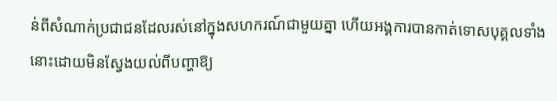ន់ពីសំណាក់ប្រជាជនដែលរស់នៅក្នុងសហករណ៍ជាមួយគ្នា ហើយអង្គការបានកាត់ទោសបុគ្គលទាំងនោះដោយមិនស្វែងយល់ពីបញ្ហាឱ្យ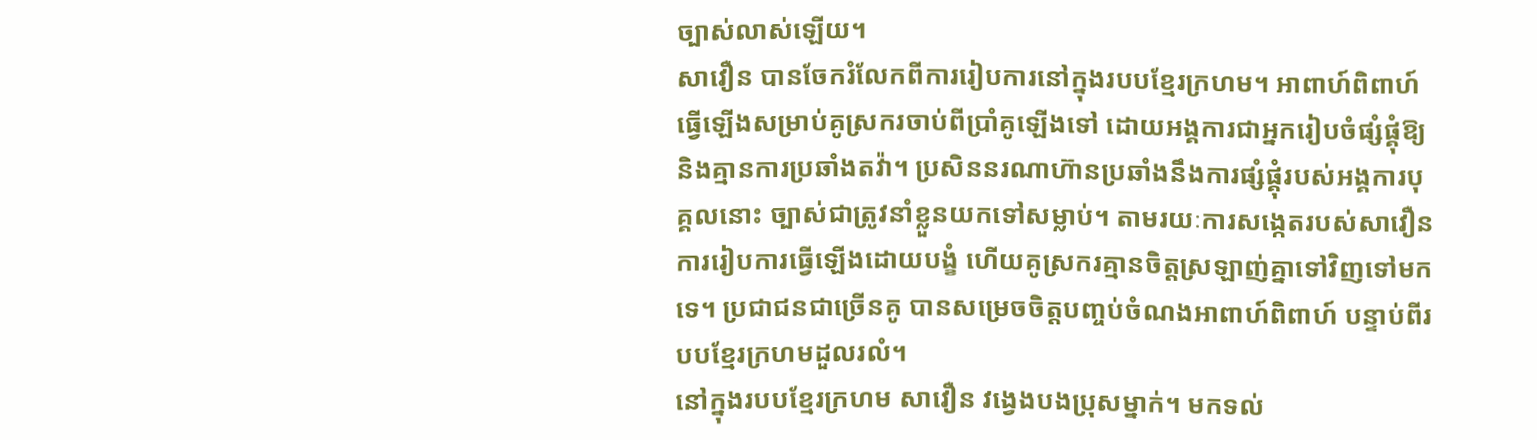ច្បាស់លាស់ឡើយ។
សាវឿន បានចែករំលែកពីការរៀបការនៅក្នុងរបបខ្មែរក្រហម។ អាពាហ៍ពិពាហ៍ធ្វើឡើងសម្រាប់គូស្រករចាប់ពីប្រាំគូឡើងទៅ ដោយអង្គការជាអ្នករៀបចំផ្សំផ្គុំឱ្យ និងគ្មានការប្រឆាំងតវ៉ា។ ប្រសិននរណាហ៊ានប្រឆាំងនឹងការផ្សំផ្គុំរបស់អង្គការបុគ្គលនោះ ច្បាស់ជាត្រូវនាំខ្លួនយកទៅសម្លាប់។ តាមរយៈការសង្កេតរបស់សាវឿន ការរៀបការធ្វើឡើងដោយបង្ខំ ហើយគូស្រករគ្មានចិត្តស្រឡាញ់គ្នាទៅវិញទៅមកទេ។ ប្រជាជនជាច្រើនគូ បានសម្រេចចិត្តបញ្ចប់ចំណងអាពាហ៍ពិពាហ៍ បន្ទាប់ពីរបបខ្មែរក្រហមដួលរលំ។
នៅក្នុងរបបខ្មែរក្រហម សាវឿន វង្វេងបងប្រុសម្នាក់។ មកទល់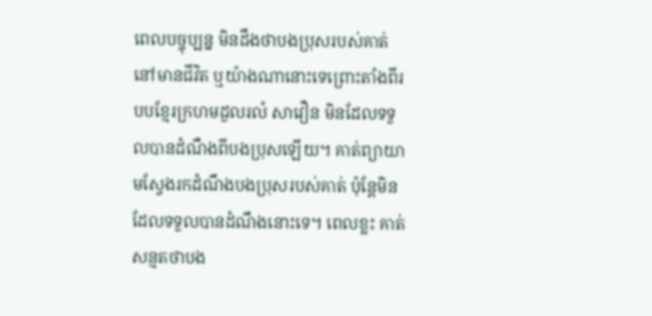ពេលបច្ចុប្បន្ន មិនដឹងថាបងប្រុសរបស់គាត់នៅមានជីវិត ឬយ៉ាងណានោះទេព្រោះតាំងពីរបបខ្មែរក្រហមដួលរលំ សាវឿន មិនដែលទទួលបានដំណឺងពីបងប្រុសឡើយ។ គាត់ព្យាយាមស្វែងរកដំណឹងបងប្រុសរបស់គាត់ ប៉ុន្តែមិនដែលទទួលបានដំណឹងនោះទេ។ ពេលខ្លះ គាត់សន្មតថាបង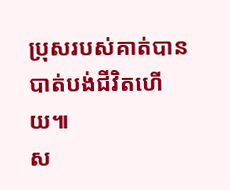ប្រុសរបស់គាត់បានបាត់បង់ជីវិតហើយ៕
ស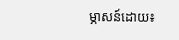ម្ភាសន៍ដោយ៖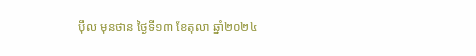ប៉ឹល មុនថាន ថ្ងៃទី១៣ ខែតុលា ឆ្នាំ២០២៤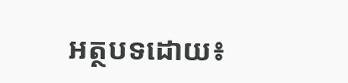អត្ថបទដោយ៖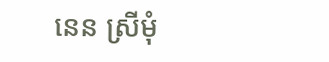នេន ស្រីមុំ